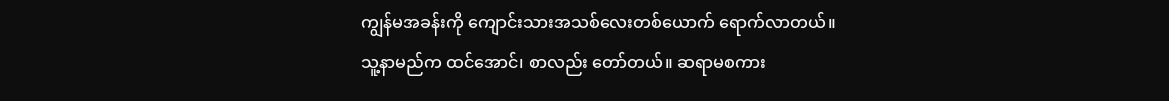ကျွန်မအခန်းကို ကျောင်းသားအသစ်လေးတစ်ယောက် ရောက်လာတယ်။ သူ့နာမည်က ထင်အောင်၊ စာလည်း တော်တယ်။ ဆရာမစကား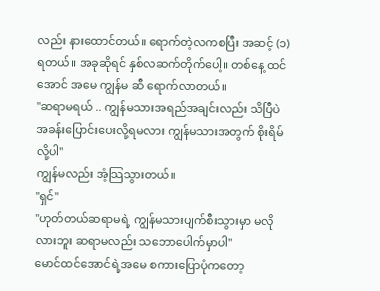လည်း နားထောင်တယ်။ ရောက်တဲ့လကစပြီး အဆင့် (၁) ရတယ်။ အခုဆိုရင် နှစ်လဆက်တိုက်ပေါ့။ တစ်နေ့ ထင်အောင် အမေ ကျွန်မ ဆီ ရောက်လာတယ်။
''ဆရာမရယ် .. ကျွန်မသားအရည်အချင်းလည်း သိပြီပဲ အခန်းပြောင်းပေးလို့ရမလား ကျွန်မသားအတွက် စိုးရိမ်လို့ပါ''
ကျွန်မလည်း အံ့သြသွားတယ်။
''ရှင်''
''ဟုတ်တယ်ဆရာမရဲ့ ကျွန်မသားပျက်စီးသွားမှာ မလိုလားဘူး ဆရာမလည်း သဘောပေါက်မှာပါ''
မောင်ထင်အောင်ရဲ့အမေ စကားပြောပုံကတော့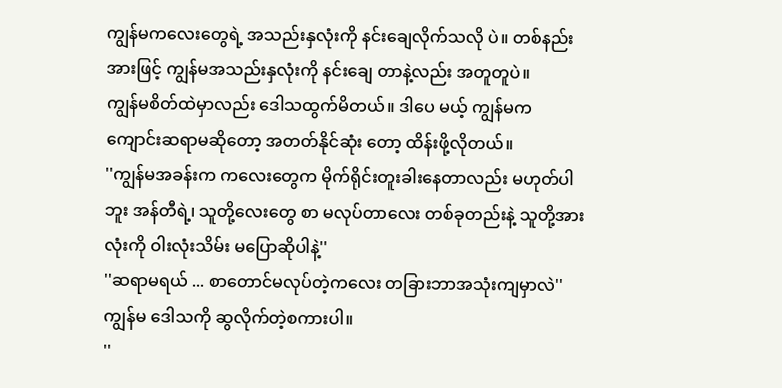ကျွန်မကလေးတွေရဲ့ အသည်းနှလုံးကို နင်းချေလိုက်သလို ပဲ။ တစ်နည်းအားဖြင့် ကျွန်မအသည်းနှလုံးကို နင်းချေ တာနဲ့လည်း အတူတူပဲ။
ကျွန်မစိတ်ထဲမှာလည်း ဒေါသထွက်မိတယ်။ ဒါပေ မယ့် ကျွန်မက ကျောင်းဆရာမဆိုတော့ အတတ်နိုင်ဆုံး တော့ ထိန်းဖို့လိုတယ်။
''ကျွန်မအခန်းက ကလေးတွေက မိုက်ရိုင်းတူးခါးနေတာလည်း မဟုတ်ပါဘူး အန်တီရဲ့၊ သူတို့လေးတွေ စာ မလုပ်တာလေး တစ်ခုတည်းနဲ့ သူတို့အားလုံးကို ဝါးလုံးသိမ်း မပြောဆိုပါနဲ့''
''ဆရာမရယ် ... စာတောင်မလုပ်တဲ့ကလေး တခြားဘာအသုံးကျမှာလဲ''
ကျွန်မ ဒေါသကို ဆွလိုက်တဲ့စကားပါ။
''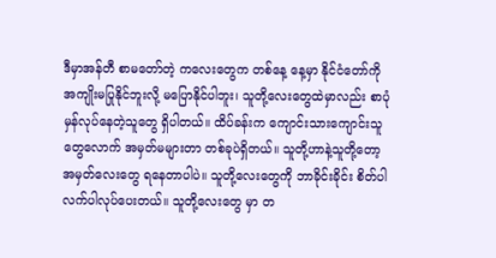ဒီမှာအန်တီ စာမတော်တဲ့ ကလေးတွေက တစ်နေ့ နေ့မှာ နိုင်ငံတော်ကို အကျိုးမပြုနိုင်ဘူးလို့ မပြောနိုင်ပါဘူး၊ သူတို့လေးတွေထဲမှာလည်း စာပုံမှန်လုပ်နေတဲ့သူတွေ ရှိပါတယ်။ ထိပ်ခန်းက ကျောင်းသားကျောင်းသူတွေလောက် အမှတ်မများတာ တစ်ခုပဲရှိတယ်။ သူတို့ဟာနဲ့သူတို့တော့ အမှတ်လေးတွေ ရနေတာပါပဲ။ သူတို့လေးတွေကို ဘာခိုင်းခိုင်း စိတ်ပါလက်ပါလုပ်ပေးတယ်။ သူတို့လေးတွေ မှာ တ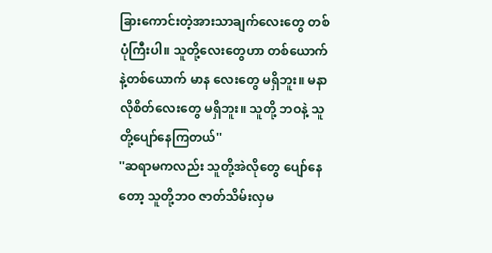ခြားကောင်းတဲ့အားသာချက်လေးတွေ တစ်ပုံကြီးပါ။ သူတို့လေးတွေဟာ တစ်ယောက်နဲ့တစ်ယောက် မာန လေးတွေ မရှိဘူး။ မနာလိုစိတ်လေးတွေ မရှိဘူး။ သူတို့ ဘဝနဲ့ သူတို့ပျော်နေကြတယ်''
''ဆရာမကလည်း သူတို့အဲလိုတွေ ပျော်နေတော့ သူတို့ဘဝ ဇာတ်သိမ်းလှမ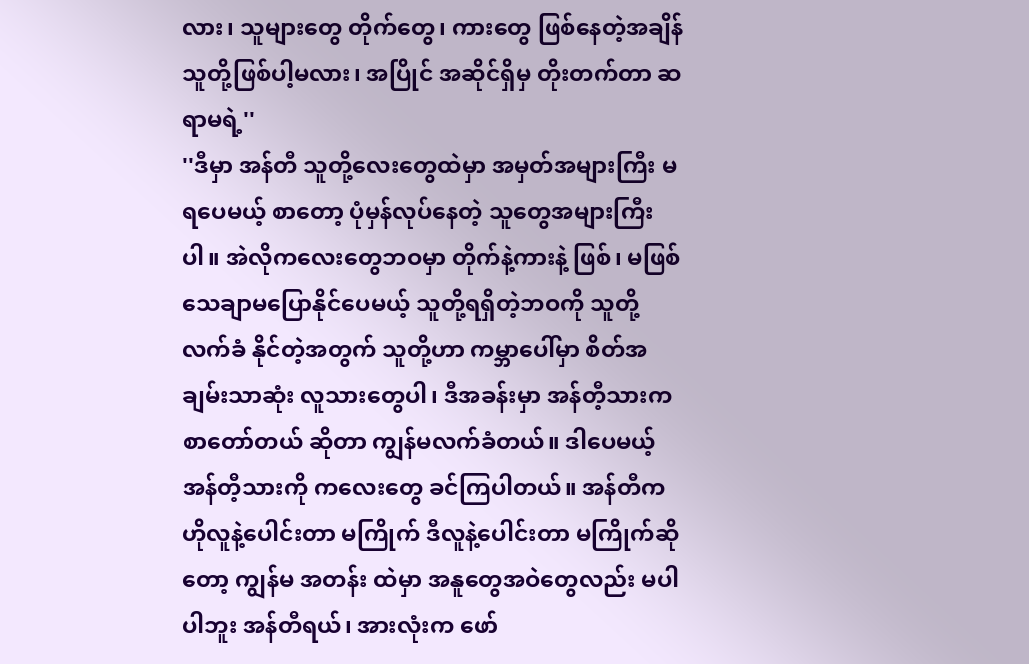လား၊ သူများတွေ တိုက်တွေ၊ ကားတွေ ဖြစ်နေတဲ့အချိန် သူတို့ဖြစ်ပါ့မလား၊ အပြိုင် အဆိုင်ရှိမှ တိုးတက်တာ ဆရာမရဲ့''
''ဒီမှာ အန်တီ သူတို့လေးတွေထဲမှာ အမှတ်အများကြီး မရပေမယ့် စာတော့ ပုံမှန်လုပ်နေတဲ့ သူတွေအများကြီး ပါ။ အဲလိုကလေးတွေဘဝမှာ တိုက်နဲ့ကားနဲ့ ဖြစ်၊ မဖြစ် သေချာမပြောနိုင်ပေမယ့် သူတို့ရရှိတဲ့ဘဝကို သူတို့လက်ခံ နိုင်တဲ့အတွက် သူတို့ဟာ ကမ္ဘာပေါ်မှာ စိတ်အချမ်းသာဆုံး လူသားတွေပါ၊ ဒီအခန်းမှာ အန်တီ့သားက စာတော်တယ် ဆိုတာ ကျွန်မလက်ခံတယ်။ ဒါပေမယ့် အန်တီ့သားကို ကလေးတွေ ခင်ကြပါတယ်။ အန်တီက ဟိုလူနဲ့ပေါင်းတာ မကြိုက် ဒီလူနဲ့ပေါင်းတာ မကြိုက်ဆိုတော့ ကျွန်မ အတန်း ထဲမှာ အနူတွေအဝဲတွေလည်း မပါပါဘူး အန်တီရယ်၊ အားလုံးက ဖော်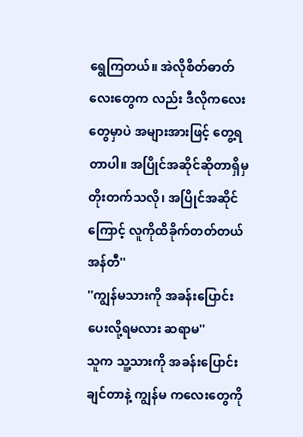ရွေကြတယ်။ အဲလိုစိတ်ဓာတ်လေးတွေက လည်း ဒီလိုကလေးတွေမှာပဲ အများအားဖြင့် တွေ့ရတာပါ။ အပြိုင်အဆိုင်ဆိုတာရှိမှ တိုးတက်သလို၊ အပြိုင်အဆိုင် ကြောင့် လူကိုထိခိုက်တတ်တယ် အန်တီ''
''ကျွန်မသားကို အခန်းပြောင်းပေးလို့ရမလား ဆရာမ''
သူက သူ့သားကို အခန်းပြောင်းချင်တာနဲ့ ကျွန်မ ကလေးတွေကို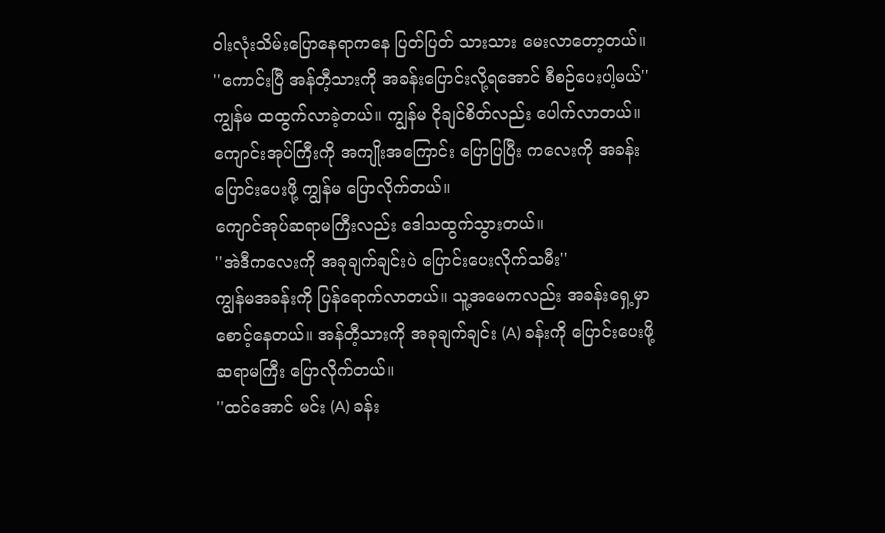ဝါးလုံးသိမ်းပြောနေရာကနေ ပြတ်ပြတ် သားသား မေးလာတော့တယ်။
''ကောင်းပြီ အန်တီ့သားကို အခန်းပြောင်းလို့ရအောင် စီစဉ်ပေးပါ့မယ်''
ကျွန်မ ထထွက်လာခဲ့တယ်။ ကျွန်မ ငိုချင်စိတ်လည်း ပေါက်လာတယ်။ ကျောင်းအုပ်ကြီးကို အကျိုးအကြောင်း ပြောပြပြီး ကလေးကို အခန်းပြောင်းပေးဖို့ ကျွန်မ ပြောလိုက်တယ်။
ကျောင်အုပ်ဆရာမကြီးလည်း ဒေါသထွက်သွားတယ်။
''အဲဒီကလေးကို အခုချက်ချင်းပဲ ပြောင်းပေးလိုက်သမီး''
ကျွန်မအခန်းကို ပြန်ရောက်လာတယ်။ သူ့အမေကလည်း အခန်းရှေ့မှာ စောင့်နေတယ်။ အန်တီ့သားကို အခုချက်ချင်း (A) ခန်းကို ပြောင်းပေးဖို့ ဆရာမကြီး ပြောလိုက်တယ်။
''ထင်အောင် မင်း (A) ခန်း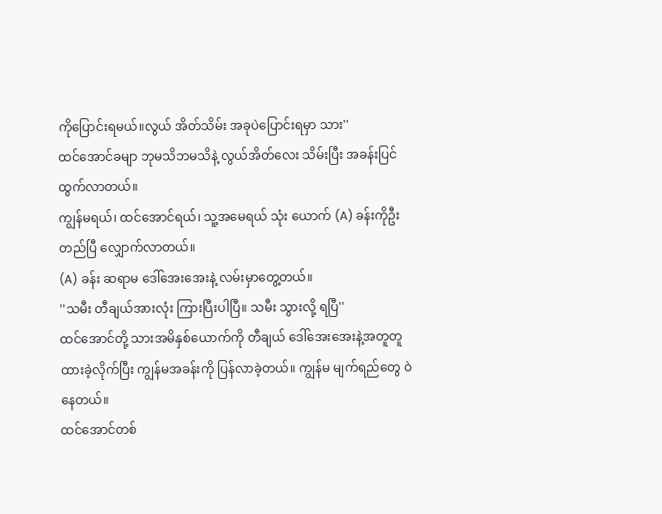ကိုပြောင်းရမယ်။လွယ် အိတ်သိမ်း အခုပဲပြောင်းရမှာ သား''
ထင်အောင်ခမျာ ဘုမသိဘမသိနဲ့ လွယ်အိတ်လေး သိမ်းပြီး အခန်းပြင်ထွက်လာတယ်။
ကျွန်မရယ်၊ ထင်အောင်ရယ်၊ သူ့အမေရယ် သုံး ယောက် (A) ခန်းကိုဦးတည်ပြီ လျှောက်လာတယ်။
(A) ခန်း ဆရာမ ဒေါ်အေးအေးနဲ့ လမ်းမှာတွေ့တယ်။
''သမီး တီချယ်အားလုံး ကြားပြီးပါပြီ။ သမီး သွားလို့ ရပြီ''
ထင်အောင်တို့ သားအမိနှစ်ယောက်ကို တီချယ် ဒေါ်အေးအေးနဲ့အတူတူထားခဲ့လိုက်ပြီး ကျွန်မအခန်းကို ပြန်လာခဲ့တယ်။ ကျွန်မ မျက်ရည်တွေ ဝဲနေတယ်။
ထင်အောင်တစ်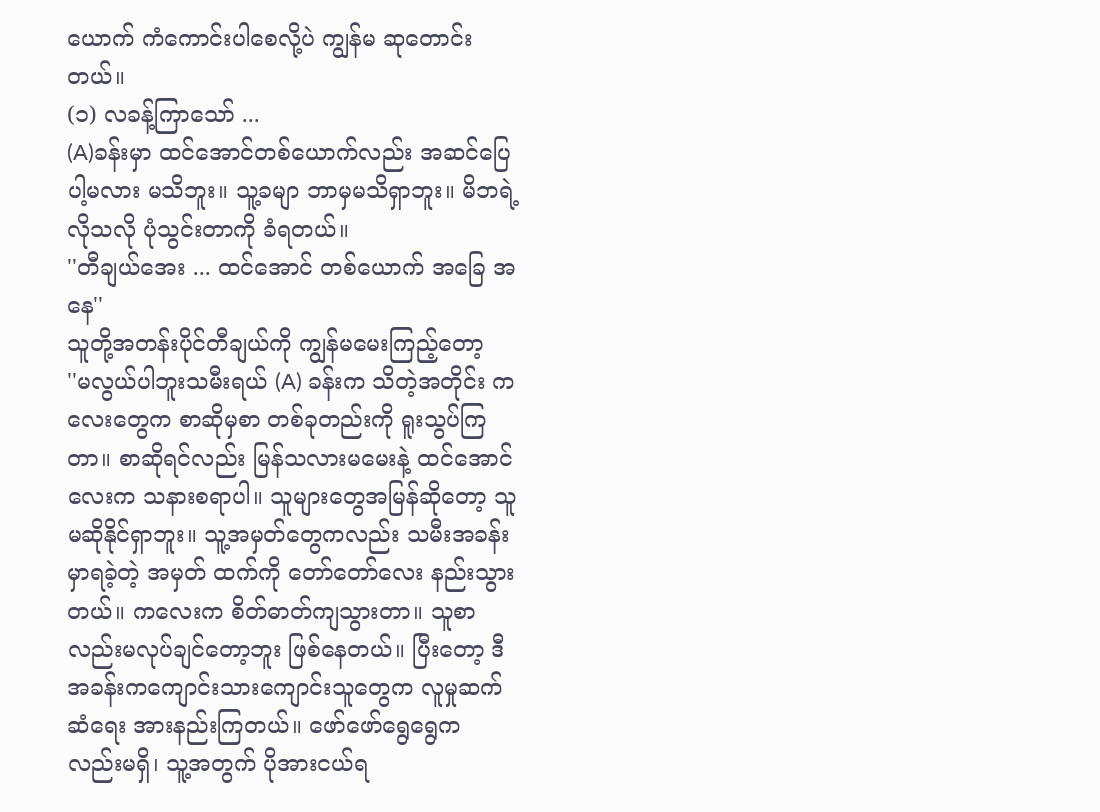ယောက် ကံကောင်းပါစေလို့ပဲ ကျွန်မ ဆုတောင်းတယ်။
(၁) လခန့်ကြာသော် ...
(A)ခန်းမှာ ထင်အောင်တစ်ယောက်လည်း အဆင်ပြေပါ့မလား မသိဘူး။ သူ့ခမျာ ဘာမှမသိရှာဘူး။ မိဘရဲ့ လိုသလို ပုံသွင်းတာကို ခံရတယ်။
''တီချယ်အေး ... ထင်အောင် တစ်ယောက် အခြေ အနေ''
သူတို့အတန်းပိုင်တီချယ်ကို ကျွန်မမေးကြည့်တော့
''မလွယ်ပါဘူးသမီးရယ် (A) ခန်းက သိတဲ့အတိုင်း ကလေးတွေက စာဆိုမှစာ တစ်ခုတည်းကို ရူးသွပ်ကြတာ။ စာဆိုရင်လည်း မြန်သလားမမေးနဲ့ ထင်အောင်လေးက သနားစရာပါ။ သူများတွေအမြန်ဆိုတော့ သူမဆိုနိုင်ရှာဘူး။ သူ့အမှတ်တွေကလည်း သမီးအခန်းမှာရခဲ့တဲ့ အမှတ် ထက်ကို တော်တော်လေး နည်းသွားတယ်။ ကလေးက စိတ်ဓာတ်ကျသွားတာ။ သူစာလည်းမလုပ်ချင်တော့ဘူး ဖြစ်နေတယ်။ ပြီးတော့ ဒီအခန်းကကျောင်းသားကျောင်းသူတွေက လူမှုဆက်ဆံရေး အားနည်းကြတယ်။ ဖော်ဖော်ရွေရွေက လည်းမရှိ၊ သူ့အတွက် ပိုအားငယ်ရ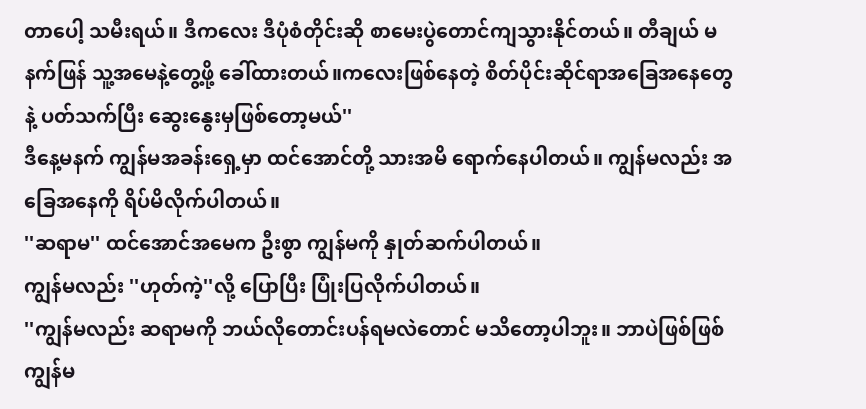တာပေါ့ သမီးရယ်။ ဒီကလေး ဒီပုံစံတိုင်းဆို စာမေးပွဲတောင်ကျသွားနိုင်တယ်။ တီချယ် မနက်ဖြန် သူ့အမေနဲ့တွေ့ဖို့ ခေါ်ထားတယ်။ကလေးဖြစ်နေတဲ့ စိတ်ပိုင်းဆိုင်ရာအခြေအနေတွေနဲ့ ပတ်သက်ပြီး ဆွေးနွေးမှဖြစ်တော့မယ်''
ဒီနေ့မနက် ကျွန်မအခန်းရှေ့မှာ ထင်အောင်တို့ သားအမိ ရောက်နေပါတယ်။ ကျွန်မလည်း အခြေအနေကို ရိပ်မိလိုက်ပါတယ်။
''ဆရာမ'' ထင်အောင်အမေက ဦးစွာ ကျွန်မကို နှုတ်ဆက်ပါတယ်။
ကျွန်မလည်း ''ဟုတ်ကဲ့''လို့ ပြောပြီး ပြုံးပြလိုက်ပါတယ်။
''ကျွန်မလည်း ဆရာမကို ဘယ်လိုတောင်းပန်ရမလဲတောင် မသိတော့ပါဘူး။ ဘာပဲဖြစ်ဖြစ် ကျွန်မ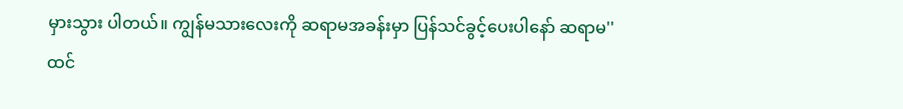မှားသွား ပါတယ်။ ကျွန်မသားလေးကို ဆရာမအခန်းမှာ ပြန်သင်ခွင့်ပေးပါနော် ဆရာမ''
ထင်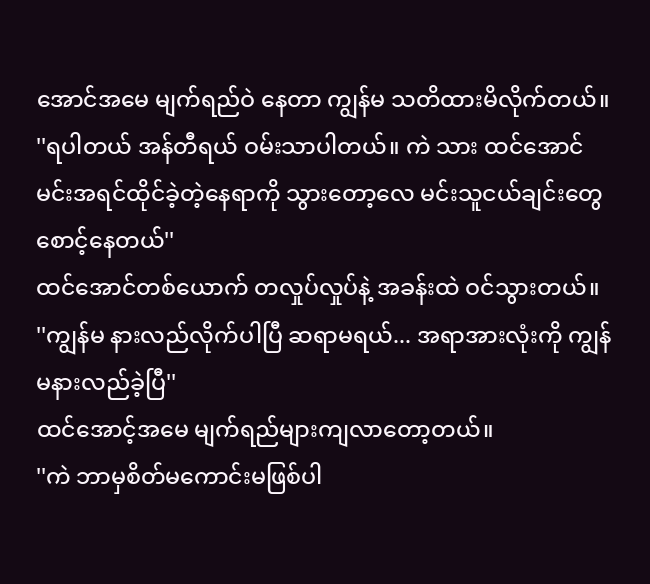အောင်အမေ မျက်ရည်ဝဲ နေတာ ကျွန်မ သတိထားမိလိုက်တယ်။
''ရပါတယ် အန်တီရယ် ဝမ်းသာပါတယ်။ ကဲ သား ထင်အောင် မင်းအရင်ထိုင်ခဲ့တဲ့နေရာကို သွားတော့လေ မင်းသူငယ်ချင်းတွေစောင့်နေတယ်''
ထင်အောင်တစ်ယောက် တလှုပ်လှုပ်နဲ့ အခန်းထဲ ဝင်သွားတယ်။
''ကျွန်မ နားလည်လိုက်ပါပြီ ဆရာမရယ်... အရာအားလုံးကို ကျွန်မနားလည်ခဲ့ပြီ''
ထင်အောင့်အမေ မျက်ရည်များကျလာတော့တယ်။
''ကဲ ဘာမှစိတ်မကောင်းမဖြစ်ပါ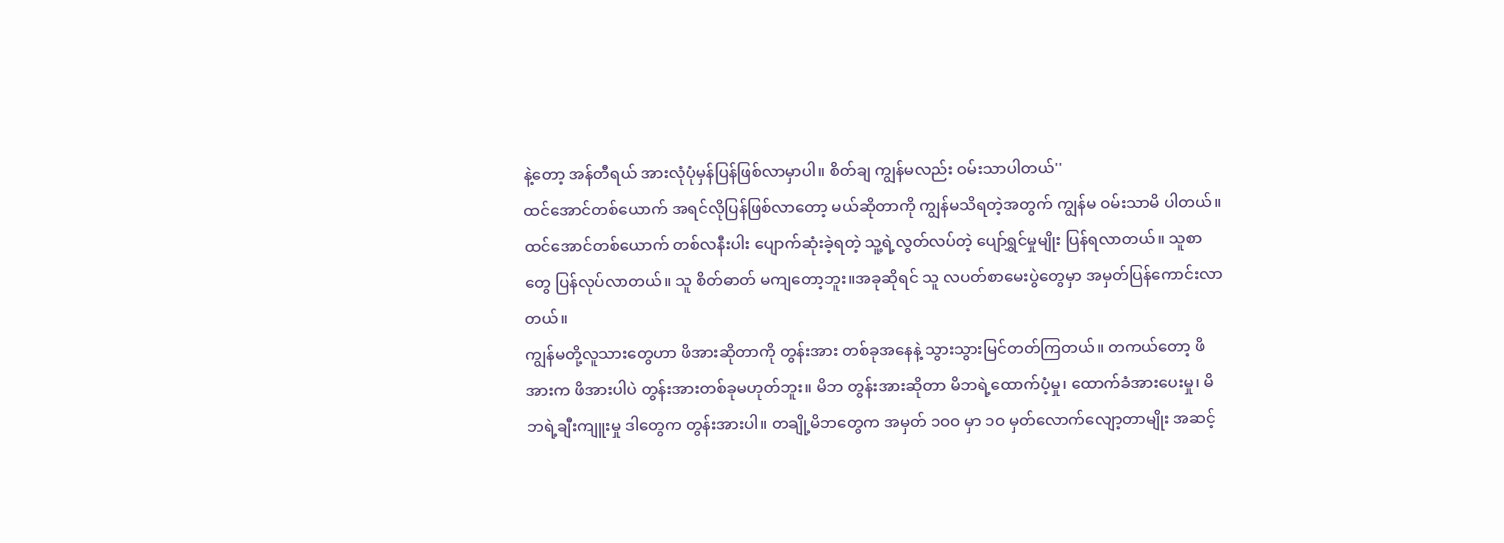နဲ့တော့ အန်တီရယ် အားလုံပုံမှန်ပြန်ဖြစ်လာမှာပါ။ စိတ်ချ ကျွန်မလည်း ဝမ်းသာပါတယ်''
ထင်အောင်တစ်ယောက် အရင်လိုပြန်ဖြစ်လာတော့ မယ်ဆိုတာကို ကျွန်မသိရတဲ့အတွက် ကျွန်မ ဝမ်းသာမိ ပါတယ်။
ထင်အောင်တစ်ယောက် တစ်လနီးပါး ပျောက်ဆုံးခဲ့ရတဲ့ သူ့ရဲ့လွတ်လပ်တဲ့ ပျော်ရွှင်မှုမျိုး ပြန်ရလာတယ်။ သူစာတွေ ပြန်လုပ်လာတယ်။ သူ စိတ်ဓာတ် မကျတော့ဘူး။အခုဆိုရင် သူ လပတ်စာမေးပွဲတွေမှာ အမှတ်ပြန်ကောင်းလာ တယ်။
ကျွန်မတို့လူသားတွေဟာ ဖိအားဆိုတာကို တွန်းအား တစ်ခုအနေနဲ့ သွားသွားမြင်တတ်ကြတယ်။ တကယ်တော့ ဖိအားက ဖိအားပါပဲ တွန်းအားတစ်ခုမဟုတ်ဘူး။ မိဘ တွန်းအားဆိုတာ မိဘရဲ့ထောက်ပံ့မှု၊ ထောက်ခံအားပေးမှု၊ မိဘရဲ့ချီးကျူးမှု ဒါတွေက တွန်းအားပါ။ တချို့မိဘတွေက အမှတ် ၁ဝဝ မှာ ၁ဝ မှတ်လောက်လျော့တာမျိုး အဆင့်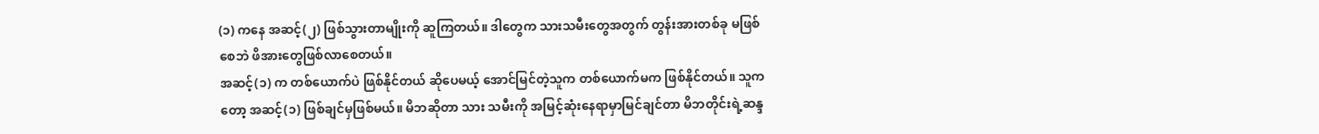(၁) ကနေ အဆင့်(၂) ဖြစ်သွားတာမျိုးကို ဆူကြတယ်။ ဒါတွေက သားသမီးတွေအတွက် တွန်းအားတစ်ခု မဖြစ် စေဘဲ ဖိအားတွေဖြစ်လာစေတယ်။
အဆင့်(၁) က တစ်ယောက်ပဲ ဖြစ်နိုင်တယ် ဆိုပေမယ့် အောင်မြင်တဲ့သူက တစ်ယောက်မက ဖြစ်နိုင်တယ်။ သူက တော့ အဆင့်(၁) ဖြစ်ချင်မှဖြစ်မယ်။ မိဘဆိုတာ သား သမီးကို အမြင့်ဆုံးနေရာမှာမြင်ချင်တာ မိဘတိုင်းရဲ့ဆန္ဒ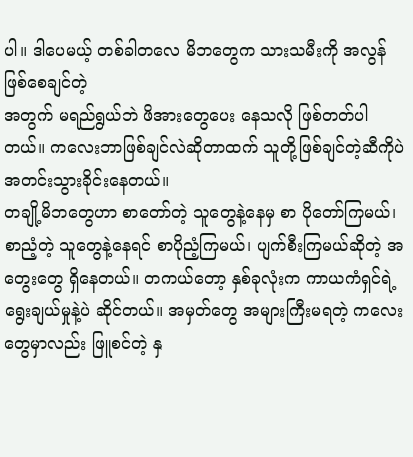ပါ။ ဒါပေမယ့် တစ်ခါတလေ မိဘတွေက သားသမီးကို အလွန် ဖြစ်စေချင်တဲ့
အတွက် မရည်ရွယ်ဘဲ ဖိအားတွေပေး နေသလို ဖြစ်တတ်ပါတယ်။ ကလေးဘာဖြစ်ချင်လဲဆိုတာထက် သူတို့ဖြစ်ချင်တဲ့ဆီကိုပဲ အတင်းသွားခိုင်းနေတယ်။
တချို့မိဘတွေဟာ စာတော်တဲ့ သူတွေနဲ့နေမှ စာ ပိုတော်ကြမယ်၊ စာညံ့တဲ့ သူတွေနဲ့နေရင် စာပိုညံ့ကြမယ်၊ ပျက်စီးကြမယ်ဆိုတဲ့ အတွေးတွေ ရှိနေတယ်။ တကယ်တော့ နှစ်ခုလုံးက ကာယကံရှင်ရဲ့ ရွေးချယ်မှုနဲ့ပဲ ဆိုင်တယ်။ အမှတ်တွေ အများကြီးမရတဲ့ ကလေးတွေမှာလည်း ဖြူစင်တဲ့ နှ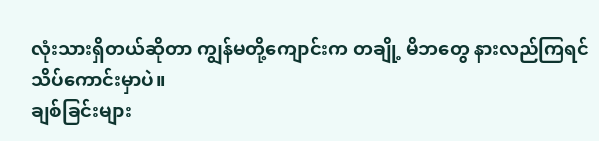လုံးသားရှိတယ်ဆိုတာ ကျွန်မတို့ကျောင်းက တချို့ မိဘတွေ နားလည်ကြရင် သိပ်ကောင်းမှာပဲ။
ချစ်ခြင်းများ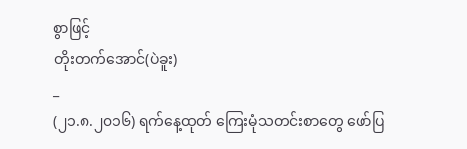စွာဖြင့်
တိုးတက်အောင်(ပဲခူး)
_
(၂၁.၈.၂၀၁၆) ရက်နေ့ထုတ် ကြေးမုံသတင်းစာတွေ ဖော်ပြ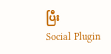ပြီး
Social Plugin